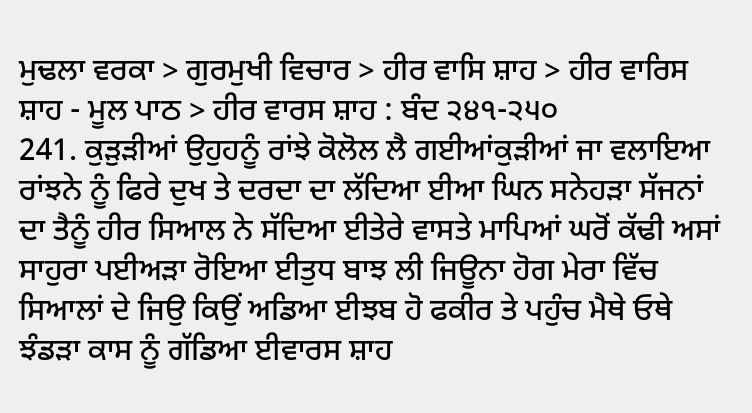ਮੁਢਲਾ ਵਰਕਾ > ਗੁਰਮੁਖੀ ਵਿਚਾਰ > ਹੀਰ ਵਾਸਿ ਸ਼ਾਹ > ਹੀਰ ਵਾਰਿਸ ਸ਼ਾਹ - ਮੂਲ ਪਾਠ > ਹੀਰ ਵਾਰਸ ਸ਼ਾਹ : ਬੰਦ ੨੪੧-੨੫੦
241. ਕੁੜੁੜੀਆਂ ਉਹੁਹਨੂੰ ਰਾਂਝੇ ਕੋਲੋਲ ਲੈ ਗਈਆਂਕੁੜੀਆਂ ਜਾ ਵਲਾਇਆ ਰਾਂਝਨੇ ਨੂੰ ਫਿਰੇ ਦੁਖ ਤੇ ਦਰਦਾ ਦਾ ਲੱਦਿਆ ਈਆ ਘਿਨ ਸਨੇਹੜਾ ਸੱਜਨਾਂ ਦਾ ਤੈਨੂੰ ਹੀਰ ਸਿਆਲ ਨੇ ਸੱਦਿਆ ਈਤੇਰੇ ਵਾਸਤੇ ਮਾਪਿਆਂ ਘਰੋਂ ਕੱਢੀ ਅਸਾਂ ਸਾਹੁਰਾ ਪਈਅੜਾ ਰੋਇਆ ਈਤੁਧ ਬਾਝ ਲੀ ਜਿਊਨਾ ਹੋਗ ਮੇਰਾ ਵਿੱਚ ਸਿਆਲਾਂ ਦੇ ਜਿਉ ਕਿਉਂ ਅਡਿਆ ਈਝਬ ਹੋ ਫਕੀਰ ਤੇ ਪਹੁੰਚ ਮੈਥੇ ਓਥੇ ਝੰਡੜਾ ਕਾਸ ਨੂੰ ਗੱਡਿਆ ਈਵਾਰਸ ਸ਼ਾਹ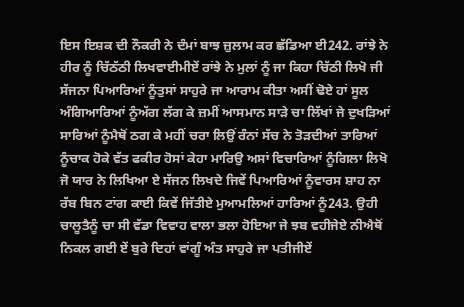ਇਸ ਇਸ਼ਕ ਦੀ ਨੌਕਰੀ ਨੇ ਦੰਮਾਂ ਬਾਝ ਜ਼ੁਲਾਮ ਕਰ ਛੱਡਿਆ ਈ242. ਰਾਂਝੇ ਨੇ ਹੀਰ ਨੂੰ ਚਿੱਠੱਠੀ ਲਿਖਵਾਈਮੀਏਂ ਰਾਂਝੇ ਨੇ ਮੁਲਾਂ ਨੂੰ ਜਾ ਕਿਹਾ ਚਿੱਠੀ ਲਿਖੋ ਜੀ ਸੱਜਨਾ ਪਿਆਰਿਆਂ ਨੂੰਤੁਸਾਂ ਸਾਹੁਰੇ ਜਾ ਆਰਾਮ ਕੀਤਾ ਅਸੀਂ ਢੋਏ ਹਾਂ ਸੂਲ ਅੰਗਿਆਰਿਆਂ ਨੂੰਅੱਗ ਲੱਗ ਕੇ ਜ਼ਮੀਂ ਆਸਮਾਨ ਸਾੜੇ ਚਾ ਲਿੱਖਾਂ ਜੇ ਦੁਖੜਿਆਂ ਸਾਰਿਆਂ ਨੂੰਮੈਥੋਂ ਠਗ ਕੇ ਮਹੀਂ ਚਰਾ ਲਿਉਂ ਰੰਨਾਂ ਸੱਚ ਨੇ ਤੋੜਦੀਆਂ ਤਾਰਿਆਂ ਨੂੰਚਾਕ ਹੋਕੇ ਵੱਤ ਫਕੀਰ ਹੋਸਾਂ ਕੇਹਾ ਮਾਰਿਉ ਅਸਾਂ ਵਿਚਾਰਿਆਂ ਨੂੰਗਿਲਾ ਲਿਖੋ ਜੋ ਯਾਰ ਨੇ ਲਿਖਿਆ ਏ ਸੱਜਨ ਲਿਖਦੇ ਜਿਵੇਂ ਪਿਆਰਿਆਂ ਨੂੰਵਾਰਸ ਸ਼ਾਹ ਨਾ ਰੱਬ ਬਿਨ ਟਾਂਗ ਕਾਈ ਕਿਵੇਂ ਜਿੱਤੀਏ ਮੁਆਮਲਿਆਂ ਹਾਰਿਆਂ ਨੂੰ243. ਉਹੀ ਚਾਲੂਤੈਨੂੰ ਚਾ ਸੀ ਵੱਡਾ ਵਿਵਾਹ ਵਾਲਾ ਭਲਾ ਹੋਇਆ ਜੇ ਝਬ ਵਹੀਜੇਏ ਨੀਐਥੋਂ ਨਿਕਲ ਗਈ ਏਂ ਬੁਰੇ ਦਿਹਾਂ ਵਾਂਗੂੰ ਅੰਤ ਸਾਹੁਰੇ ਜਾ ਪਤੀਜੀਏਂ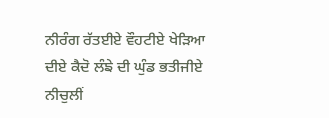ਨੀਰੰਗ ਰੱਤਈਏ ਵੌਹਟੀਏ ਖੇੜਿਆ ਦੀਏ ਕੈਦੋ ਲੰਙੇ ਦੀ ਘੁੰਡ ਭਤੀਜੀਏ ਨੀਚੁਲੀਂ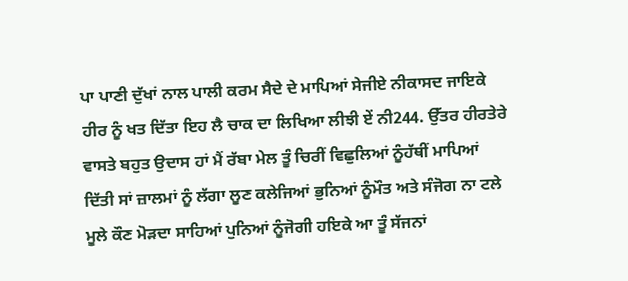ਪਾ ਪਾਣੀ ਦੁੱਖਾਂ ਨਾਲ ਪਾਲੀ ਕਰਮ ਸੈਦੇ ਦੇ ਮਾਪਿਆਂ ਸੇਜੀਏ ਨੀਕਾਸਦ ਜਾਇਕੇ ਹੀਰ ਨੂੰ ਖਤ ਦਿੱਤਾ ਇਹ ਲੈ ਚਾਕ ਦਾ ਲਿਖਿਆ ਲੀਝੀ ਏਂ ਨੀ244. ਉੱਤਰ ਹੀਰਤੇਰੇ ਵਾਸਤੇ ਬਹੁਤ ਉਦਾਸ ਹਾਂ ਮੈਂ ਰੱਬਾ ਮੇਲ ਤੂੰ ਚਿਰੀਂ ਵਿਛੁਲਿਆਂ ਨੂੰਹੱਥੀਂ ਮਾਪਿਆਂ ਦਿੱਤੀ ਸਾਂ ਜ਼ਾਲਮਾਂ ਨੂੰ ਲੱਗਾ ਲੂਣ ਕਲੇਜਿਆਂ ਭੁਨਿਆਂ ਨੂੰਮੌਤ ਅਤੇ ਸੰਜੋਗ ਨਾ ਟਲੇ ਮੂਲੇ ਕੌਣ ਮੋੜਦਾ ਸਾਹਿਆਂ ਪੁਨਿਆਂ ਨੂੰਜੋਗੀ ਹਇਕੇ ਆ ਤੂੰ ਸੱਜਨਾਂ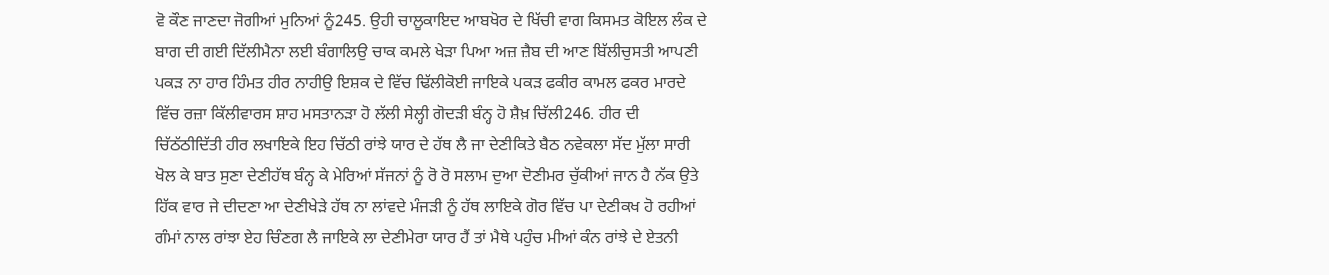ਵੋ ਕੌਣ ਜਾਣਦਾ ਜੋਗੀਆਂ ਮੁਨਿਆਂ ਨੂੰ245. ਉਹੀ ਚਾਲੂਕਾਇਦ ਆਬਖੋਰ ਦੇ ਖਿੱਚੀ ਵਾਗ ਕਿਸਮਤ ਕੋਇਲ ਲੰਕ ਦੇ ਬਾਗ ਦੀ ਗਈ ਦਿੱਲੀਮੈਨਾ ਲਈ ਬੰਗਾਲਿਉ ਚਾਕ ਕਮਲੇ ਖੇੜਾ ਪਿਆ ਅਜ਼ ਜ਼ੈਬ ਦੀ ਆਣ ਬਿੱਲੀਚੁਸਤੀ ਆਪਣੀ ਪਕੜ ਨਾ ਹਾਰ ਹਿੰਮਤ ਹੀਰ ਨਾਹੀਉ ਇਸ਼ਕ ਦੇ ਵਿੱਚ ਢਿੱਲੀਕੋਈ ਜਾਇਕੇ ਪਕੜ ਫਕੀਰ ਕਾਮਲ ਫਕਰ ਮਾਰਦੇ ਵਿੱਚ ਰਜ਼ਾ ਕਿੱਲੀਵਾਰਸ ਸ਼ਾਹ ਮਸਤਾਨੜਾ ਹੋ ਲੱਲੀ ਸੇਲ੍ਹੀ ਗੋਦੜੀ ਬੰਨ੍ਹ ਹੋ ਸ਼ੈਖ਼ ਚਿੱਲੀ246. ਹੀਰ ਦੀ ਚਿੱਠੱਠੀਦਿੱਤੀ ਹੀਰ ਲਖਾਇਕੇ ਇਹ ਚਿੱਠੀ ਰਾਂਝੇ ਯਾਰ ਦੇ ਹੱਥ ਲੈ ਜਾ ਦੇਣੀਕਿਤੇ ਬੈਠ ਨਵੇਕਲਾ ਸੱਦ ਮੁੱਲਾ ਸਾਰੀ ਖੋਲ ਕੇ ਬਾਤ ਸੁਣਾ ਦੇਣੀਹੱਥ ਬੰਨ੍ਹ ਕੇ ਮੇਰਿਆਂ ਸੱਜਨਾਂ ਨੂੰ ਰੋ ਰੋ ਸਲਾਮ ਦੁਆ ਦੋਣੀਮਰ ਚੁੱਕੀਆਂ ਜਾਨ ਹੈ ਨੱਕ ਉਤੇ ਹਿੱਕ ਵਾਰ ਜੇ ਦੀਦਣਾ ਆ ਦੇਣੀਖੇੜੇ ਹੱਥ ਨਾ ਲਾਂਵਦੇ ਮੰਜੜੀ ਨੂੰ ਹੱਥ ਲਾਇਕੇ ਗੋਰ ਵਿੱਚ ਪਾ ਦੇਣੀਕਖ ਹੋ ਰਹੀਆਂ ਗੰਮਾਂ ਨਾਲ ਰਾਂਝਾ ਏਹ ਚਿੰਣਗ ਲੈ ਜਾਇਕੇ ਲਾ ਦੇਣੀਮੇਰਾ ਯਾਰ ਹੈਂ ਤਾਂ ਮੈਥੇ ਪਹੁੰਚ ਮੀਆਂ ਕੰਨ ਰਾਂਝੇ ਦੇ ਏਤਨੀ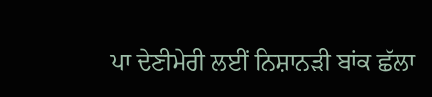ਪਾ ਦੇਣੀਮੇਰੀ ਲਈਂ ਨਿਸ਼ਾਨੜੀ ਬਾਂਕ ਛੱਲਾ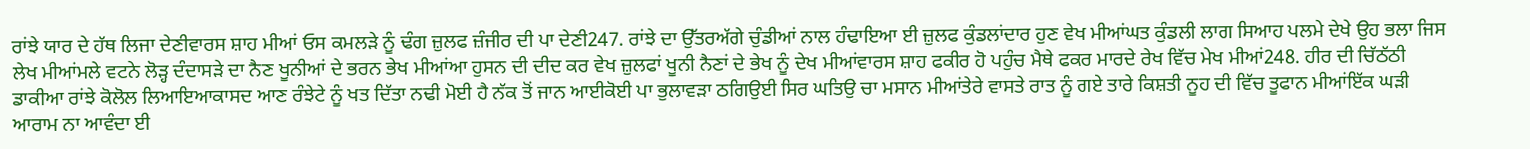ਰਾਂਝੇ ਯਾਰ ਦੇ ਹੱਥ ਲਿਜਾ ਦੇਣੀਵਾਰਸ ਸ਼ਾਹ ਮੀਆਂ ਓਸ ਕਮਲੜੇ ਨੂੰ ਢੰਗ ਜ਼ੁਲਫ ਜ਼ੰਜੀਰ ਦੀ ਪਾ ਦੇਣੀ247. ਰਾਂਝੇ ਦਾ ਉੱਤਰਅੱਗੇ ਚੁੰਡੀਆਂ ਨਾਲ ਹੰਢਾਇਆ ਈ ਜ਼ੁਲਫ ਕੁੰਡਲਾਂਦਾਰ ਹੁਣ ਵੇਖ ਮੀਆਂਘਤ ਕੁੰਡਲੀ ਲਾਗ ਸਿਆਹ ਪਲਮੇ ਦੇਖੇ ਉਹ ਭਲਾ ਜਿਸ ਲੇਖ ਮੀਆਂਮਲੇ ਵਟਨੇ ਲੋੜ੍ਹ ਦੰਦਾਸੜੇ ਦਾ ਨੈਣ ਖੂਨੀਆਂ ਦੇ ਭਰਨ ਭੇਖ ਮੀਆਂਆ ਹੁਸਨ ਦੀ ਦੀਦ ਕਰ ਵੇਖ ਜ਼ੁਲਫਾਂ ਖੂਨੀ ਨੈਣਾਂ ਦੇ ਭੇਖ ਨੂੰ ਦੇਖ ਮੀਆਂਵਾਰਸ ਸ਼ਾਹ ਫਕੀਰ ਹੋ ਪਹੁੰਚ ਮੈਥੇ ਫਕਰ ਮਾਰਦੇ ਰੇਖ ਵਿੱਚ ਮੇਖ ਮੀਆਂ248. ਹੀਰ ਦੀ ਚਿੱਠੱਠੀ ਡਾਕੀਆ ਰਾਂਝੇ ਕੋਲੋਲ ਲਿਆਇਆਕਾਸਦ ਆਣ ਰੰਝੇਟੇ ਨੂੰ ਖਤ ਦਿੱਤਾ ਨਢੀ ਮੋਈ ਹੈ ਨੱਕ ਤੋਂ ਜਾਨ ਆਈਕੋਈ ਪਾ ਭੁਲਾਵੜਾ ਠਗਿਉਈ ਸਿਰ ਘਤਿਉ ਚਾ ਮਸਾਨ ਮੀਆਂਤੇਰੇ ਵਾਸਤੇ ਰਾਤ ਨੂੰ ਗਏ ਤਾਰੇ ਕਿਸ਼ਤੀ ਨੂਹ ਦੀ ਵਿੱਚ ਤੂਫਾਨ ਮੀਆਂਇੱਕ ਘੜੀ ਆਰਾਮ ਨਾ ਆਵੰਦਾ ਈ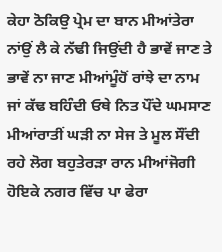ਕੇਹਾ ਠੋਕਿਉ ਪ੍ਰੇਮ ਦਾ ਬਾਨ ਮੀਆਂਤੇਰਾ ਨਾਂਉਂ ਲੈ ਕੇ ਨੱਢੀ ਜਿਉਂਦੀ ਹੈ ਭਾਵੇਂ ਜਾਣ ਤੇ ਭਾਵੇਂ ਨਾ ਜਾਣ ਮੀਆਂਮੂੰਹੋਂ ਰਾਂਝੇ ਦਾ ਨਾਮ ਜਾਂ ਕੱਢ ਬਹਿੰਦੀ ਓਥੇ ਨਿਤ ਪੌਂਦੇ ਘਮਸਾਣ ਮੀਆਂਰਾਤੀਂ ਘੜੀ ਨਾ ਸੇਜ ਤੇ ਮੂਲ ਸੌਂਦੀ ਰਹੇ ਲੋਗ ਬਹੁਤੇਰੜਾ ਰਾਨ ਮੀਆਂਜੋਗੀ ਹੋਇਕੇ ਨਗਰ ਵਿੱਚ ਪਾ ਫੇਰਾ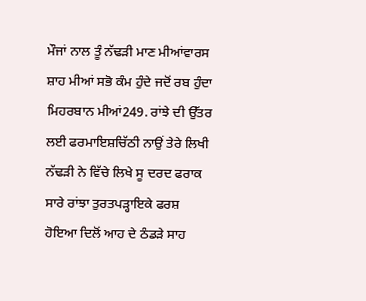ਮੌਜਾਂ ਨਾਲ ਤੂੰ ਨੱਢੜੀ ਮਾਣ ਮੀਆਂਵਾਰਸ ਸ਼ਾਹ ਮੀਆਂ ਸਭੋ ਕੰਮ ਹੁੰਦੇ ਜਦੋਂ ਰਬ ਹੁੰਦਾ ਮਿਹਰਬਾਨ ਮੀਆਂ249. ਰਾਂਝੇ ਦੀ ਉੱਤਰ ਲਈ ਫਰਮਾਇਸ਼ਚਿੱਠੀ ਨਾਉਂ ਤੇਰੇ ਲਿਖੀ ਨੱਢੜੀ ਨੇ ਵਿੱਚੇ ਲਿਖੇ ਸੂ ਦਰਦ ਫਰਾਕ ਸਾਰੇ ਰਾਂਝਾ ਤੁਰਤਪੜ੍ਹਾਇਕੇ ਫਰਸ਼ ਹੋਇਆ ਦਿਲੋਂ ਆਹ ਦੇ ਠੰਡੜੇ ਸਾਹ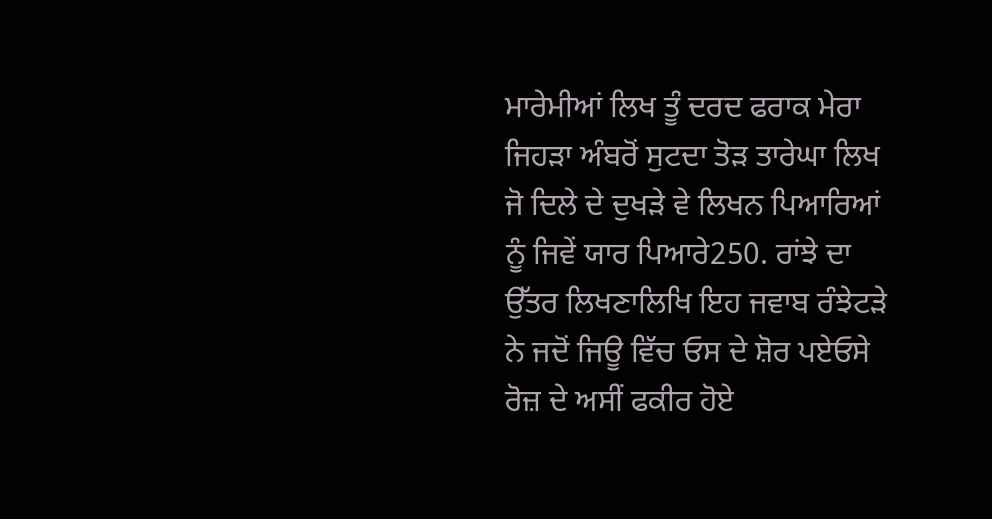ਮਾਰੇਮੀਆਂ ਲਿਖ ਤੂੰ ਦਰਦ ਫਰਾਕ ਮੇਰਾ ਜਿਹੜਾ ਅੰਬਰੋਂ ਸੁਟਦਾ ਤੋੜ ਤਾਰੇਘਾ ਲਿਖ ਜੋ ਦਿਲੇ ਦੇ ਦੁਖੜੇ ਵੇ ਲਿਖਨ ਪਿਆਰਿਆਂ ਨੂੰ ਜਿਵੇਂ ਯਾਰ ਪਿਆਰੇ250. ਰਾਂਝੇ ਦਾ ਉੱਤਰ ਲਿਖਣਾਲਿਖਿ ਇਹ ਜਵਾਬ ਰੰਝੇਟੜੇ ਨੇ ਜਦੋਂ ਜਿਊ ਵਿੱਚ ਓਸ ਦੇ ਸ਼ੋਰ ਪਏਓਸੇ ਰੋਜ਼ ਦੇ ਅਸੀਂ ਫਕੀਰ ਹੋਏ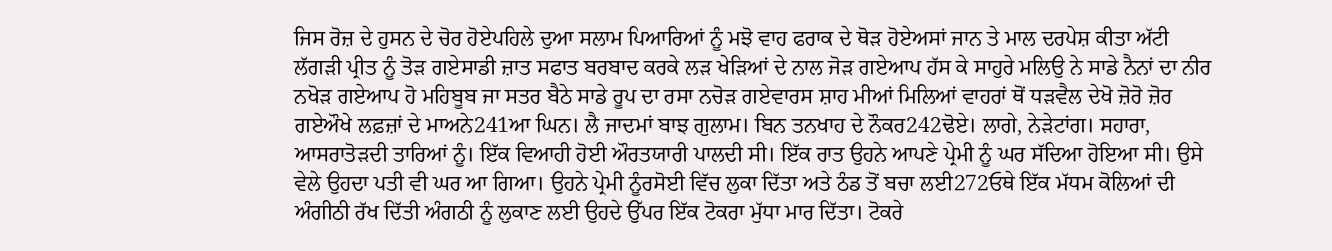ਜਿਸ ਰੋਜ਼ ਦੇ ਹੁਸਨ ਦੇ ਚੋਰ ਹੋਏਪਹਿਲੇ ਦੁਆ ਸਲਾਮ ਪਿਆਰਿਆਂ ਨੂੰ ਮਝੋ ਵਾਹ ਫਰਾਕ ਦੇ ਥੋੜ ਹੋਏਅਸਾਂ ਜਾਨ ਤੇ ਮਾਲ ਦਰਪੇਸ਼ ਕੀਤਾ ਅੱਟੀ ਲੱਗੜੀ ਪ੍ਰੀਤ ਨੂੰ ਤੋੜ ਗਏਸਾਡੀ ਜ਼ਾਤ ਸਫਾਤ ਬਰਬਾਦ ਕਰਕੇ ਲੜ ਖੇੜਿਆਂ ਦੇ ਨਾਲ ਜੋੜ ਗਏਆਪ ਹੱਸ ਕੇ ਸਾਹੁਰੇ ਮਲਿਉ ਨੇ ਸਾਡੇ ਨੈਨਾਂ ਦਾ ਨੀਰ ਨਖੋੜ ਗਏਆਪ ਹੋ ਮਹਿਬੂਬ ਜਾ ਸਤਰ ਬੈਠੇ ਸਾਡੇ ਰੂਪ ਦਾ ਰਸਾ ਨਚੋੜ ਗਏਵਾਰਸ ਸ਼ਾਹ ਮੀਆਂ ਮਿਲਿਆਂ ਵਾਹਰਾਂ ਥੋਂ ਧੜਵੈਲ ਦੇਖੋ ਜ਼ੋਰੋ ਜ਼ੋਰ ਗਏਔਖੇ ਲਫ਼ਜ਼ਾਂ ਦੇ ਮਾਅਨੇ241ਆ ਘਿਨ। ਲੈ ਜਾਦਮਾਂ ਬਾਝ ਗੁਲਾਮ। ਬਿਨ ਤਨਖਾਹ ਦੇ ਨੌਕਰ242ਢੋਏ। ਲਾਗੇ, ਨੇੜੇਟਾਂਗ। ਸਹਾਰਾ, ਆਸਰਾਤੋੜਦੀ ਤਾਰਿਆਂ ਨੂੰ। ਇੱਕ ਵਿਆਹੀ ਹੋਈ ਔਰਤਯਾਰੀ ਪਾਲਦੀ ਸੀ। ਇੱਕ ਰਾਤ ਉਹਨੇ ਆਪਣੇ ਪ੍ਰੇਮੀ ਨੂੰ ਘਰ ਸੱਦਿਆ ਹੋਇਆ ਸੀ। ਉਸੇ ਵੇਲੇ ਉਹਦਾ ਪਤੀ ਵੀ ਘਰ ਆ ਗਿਆ। ਉਹਨੇ ਪ੍ਰੇਮੀ ਨੂੰਰਸੋਈ ਵਿੱਚ ਲੁਕਾ ਦਿੱਤਾ ਅਤੇ ਠੰਡ ਤੋਂ ਬਚਾ ਲਈ272ਓਥੇ ਇੱਕ ਮੱਧਮ ਕੋਲਿਆਂ ਦੀ ਅੰਗੀਠੀ ਰੱਖ ਦਿੱਤੀ ਅੰਗਠੀ ਨੂੰ ਲੁਕਾਣ ਲਈ ਉਹਦੇ ਉੱਪਰ ਇੱਕ ਟੋਕਰਾ ਮੁੱਧਾ ਮਾਰ ਦਿੱਤਾ। ਟੋਕਰੇ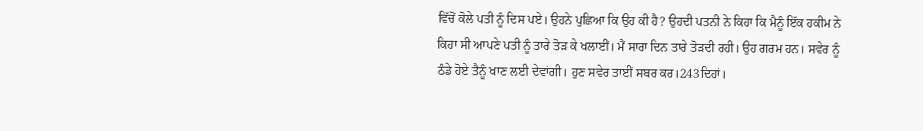ਵਿੱਚੋਂ ਕੋਲੇ ਪਤੀ ਨੂੰ ਦਿਸ ਪਏ। ਉਹਨੇ ਪੁਛਿਆ ਕਿ ਉਹ ਕੀ ਹੈ? ਉਹਦੀ ਪਤਨੀ ਨੇ ਕਿਹਾ ਕਿ ਮੈਨੂੰ ਇੱਕ ਹਕੀਮ ਨੇ ਕਿਹਾ ਸੀ ਆਪਣੇ ਪਤੀ ਨੂੰ ਤਾਰੇ ਤੋੜ ਕੇ ਖਲਾਈਂ। ਮੈਂ ਸਾਰਾ ਦਿਨ ਤਾਰੇ ਤੋੜਦੀ ਰਹੀ। ਉਹ ਗਰਮ ਹਨ। ਸਵੇਰ ਨੂੰ ਠੰਡੇ ਹੋਏ ਤੈਨੂੰ ਖਾਣ ਲਈ ਦੇਵਾਂਗੀ। ਹੁਣ ਸਵੇਰ ਤਾਈਂ ਸਬਰ ਕਰ।243ਦਿਹਾਂ।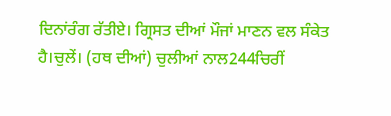ਦਿਨਾਂਰੰਗ ਰੱਤੀਏ। ਗ੍ਰਿਸਤ ਦੀਆਂ ਮੌਜਾਂ ਮਾਣਨ ਵਲ ਸੰਕੇਤ ਹੈ।ਚੁਲੇਂ। (ਹਥ ਦੀਆਂ) ਚੁਲੀਆਂ ਨਾਲ244ਚਿਰੀਂ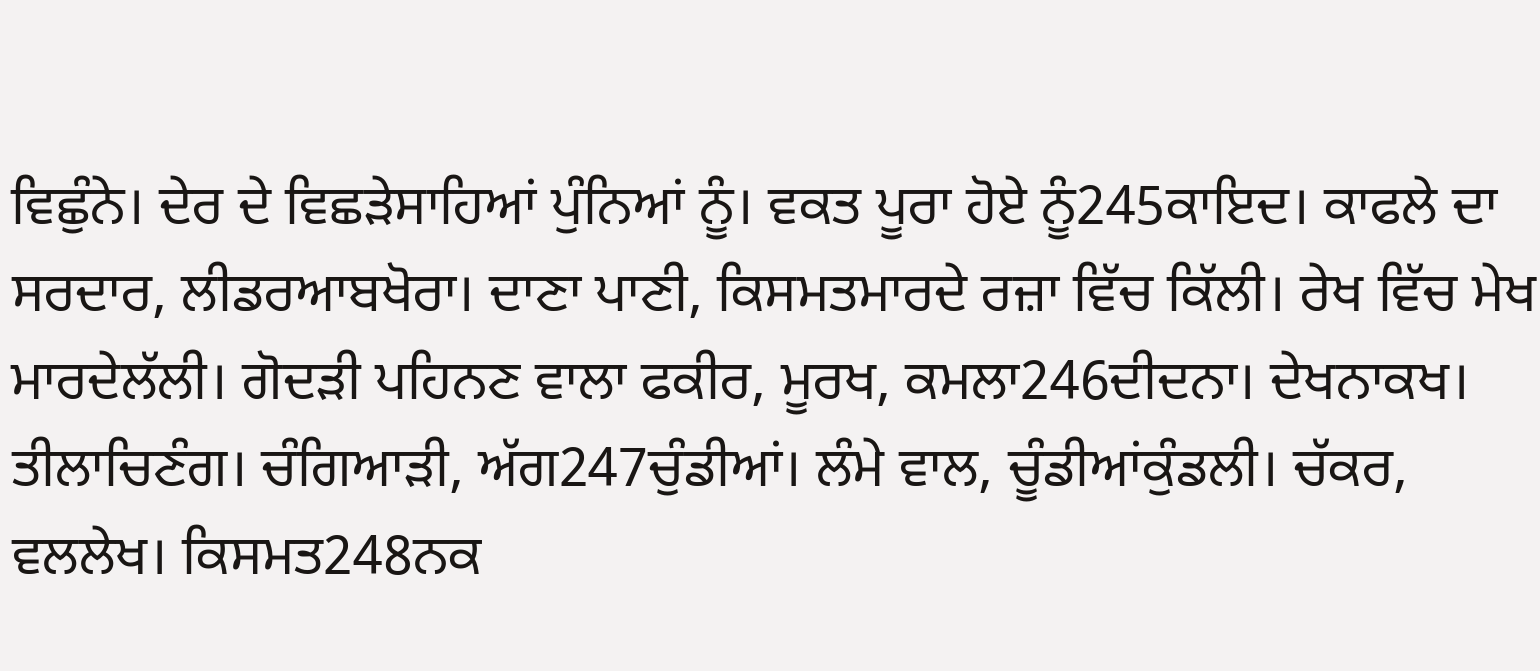ਵਿਛੁੰਨੇ। ਦੇਰ ਦੇ ਵਿਛੜੇਸਾਹਿਆਂ ਪੁੰਨਿਆਂ ਨੂੰ। ਵਕਤ ਪੂਰਾ ਹੋਏ ਨੂੰ245ਕਾਇਦ। ਕਾਫਲੇ ਦਾ ਸਰਦਾਰ, ਲੀਡਰਆਬਖੋਰਾ। ਦਾਣਾ ਪਾਣੀ, ਕਿਸਮਤਮਾਰਦੇ ਰਜ਼ਾ ਵਿੱਚ ਕਿੱਲੀ। ਰੇਖ ਵਿੱਚ ਮੇਖ ਮਾਰਦੇਲੱਲੀ। ਗੋਦੜੀ ਪਹਿਨਣ ਵਾਲਾ ਫਕੀਰ, ਮੂਰਖ, ਕਮਲਾ246ਦੀਦਨਾ। ਦੇਖਨਾਕਖ। ਤੀਲਾਚਿਣੰਗ। ਚੰਗਿਆੜੀ, ਅੱਗ247ਚੁੰਡੀਆਂ। ਲੰਮੇ ਵਾਲ, ਚੂੰਡੀਆਂਕੁੰਡਲੀ। ਚੱਕਰ, ਵਲਲੇਖ। ਕਿਸਮਤ248ਨਕ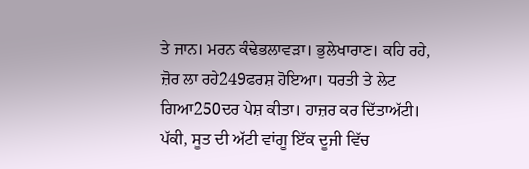ਤੇ ਜਾਨ। ਮਰਨ ਕੰਢੇਭਲਾਵੜਾ। ਭੁਲੇਖਾਰਾਣ। ਕਹਿ ਰਹੇ, ਜ਼ੋਰ ਲਾ ਰਹੇ249ਫਰਸ਼ ਹੋਇਆ। ਧਰਤੀ ਤੇ ਲੇਟ ਗਿਆ250ਦਰ ਪੇਸ਼ ਕੀਤਾ। ਹਾਜ਼ਰ ਕਰ ਦਿੱਤਾਅੱਟੀ। ਪੱਕੀ, ਸੂਤ ਦੀ ਅੱਟੀ ਵਾਂਗੂ ਇੱਕ ਦੂਜੀ ਵਿੱਚ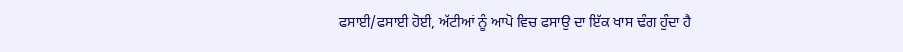ਫਸਾਈ/ਫਸਾਈ ਹੋਈ, ਅੱਟੀਆਂ ਨੂੰ ਆਪੋ ਵਿਚ ਫਸਾਉ ਦਾ ਇੱਕ ਖਾਸ ਢੰਗ ਹੁੰਦਾ ਹੈ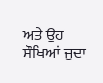ਅਤੇ ਉਹ ਸੌਖਿਆਂ ਜੁਦਾ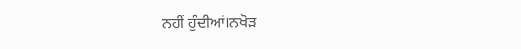ਨਹੀਂ ਹੁੰਦੀਆਂ।ਨਖੋੜ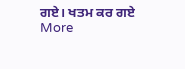ਗਏ। ਖਤਮ ਕਰ ਗਏ
More